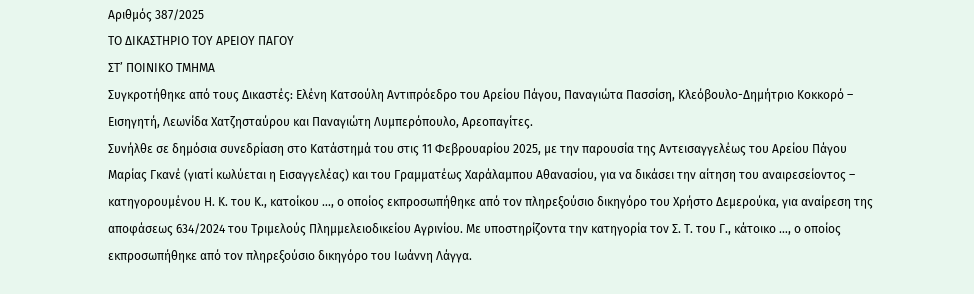Αριθμός 387/2025
ΤΟ ΔΙΚΑΣΤΗΡΙΟ ΤΟΥ ΑΡΕΙΟΥ ΠΑΓΟΥ
ΣΤ’ ΠΟΙΝΙΚΟ ΤΜΗΜΑ
Συγκροτήθηκε από τους Δικαστές: Ελένη Κατσούλη Αντιπρόεδρο του Αρείου Πάγου, Παναγιώτα Πασσίση, Κλεόβουλο-Δημήτριο Κοκκορό – Εισηγητή, Λεωνίδα Χατζησταύρου και Παναγιώτη Λυμπερόπουλο, Αρεοπαγίτες.
Συνήλθε σε δημόσια συνεδρίαση στο Κατάστημά του στις 11 Φεβρουαρίου 2025, με την παρουσία της Αντεισαγγελέως του Αρείου Πάγου Μαρίας Γκανέ (γιατί κωλύεται η Εισαγγελέας) και του Γραμματέως Χαράλαμπου Αθανασίου, για να δικάσει την αίτηση του αναιρεσείοντος – κατηγορουμένου Η. Κ. του Κ., κατοίκου …, ο οποίος εκπροσωπήθηκε από τον πληρεξούσιο δικηγόρο του Χρήστο Δεμερούκα, για αναίρεση της αποφάσεως 634/2024 του Τριμελούς Πλημμελειοδικείου Αγρινίου. Με υποστηρίζοντα την κατηγορία τον Σ. Τ. του Γ., κάτοικο …, ο οποίος εκπροσωπήθηκε από τον πληρεξούσιο δικηγόρο του Ιωάννη Λάγγα.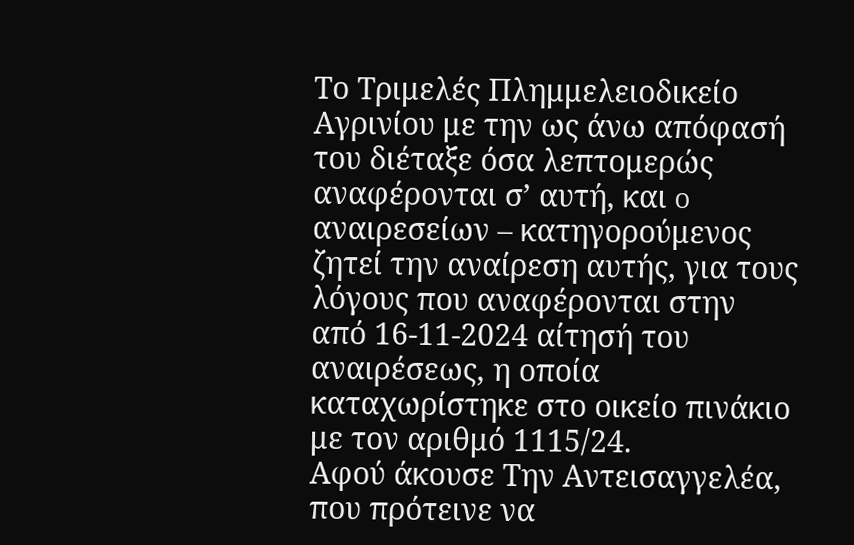Το Τριμελές Πλημμελειοδικείο Αγρινίου με την ως άνω απόφασή του διέταξε όσα λεπτομερώς αναφέρονται σ’ αυτή, και o αναιρεσείων – κατηγορούμενος ζητεί την αναίρεση αυτής, για τους λόγους που αναφέρονται στην από 16-11-2024 αίτησή του αναιρέσεως, η οποία καταχωρίστηκε στο οικείο πινάκιο με τον αριθμό 1115/24.
Αφού άκουσε Την Αντεισαγγελέα, που πρότεινε να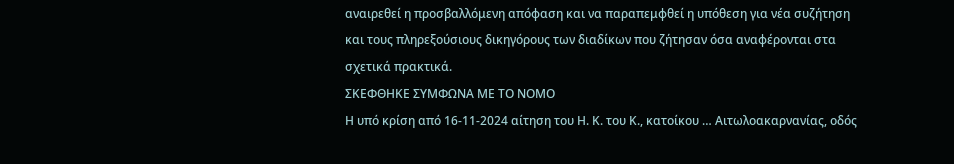αναιρεθεί η προσβαλλόμενη απόφαση και να παραπεμφθεί η υπόθεση για νέα συζήτηση και τους πληρεξούσιους δικηγόρους των διαδίκων που ζήτησαν όσα αναφέρονται στα σχετικά πρακτικά.
ΣΚΕΦΘΗΚΕ ΣΥΜΦΩΝΑ ΜΕ ΤΟ ΝΟΜΟ
Η υπό κρίση από 16-11-2024 αίτηση του Η. Κ. του Κ., κατοίκου … Αιτωλοακαρνανίας, οδός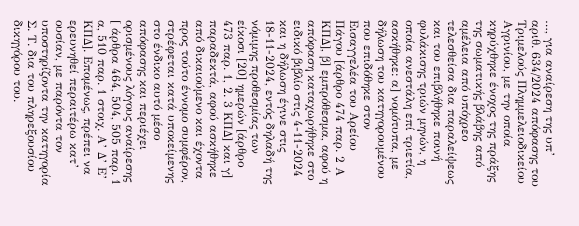…, για αναίρεση της υπ’ αριθ. 634/2024 απόφασης του Τριμελούς Πλημμελειοδικείου Αγρινίου, με την οποία κηρύχθηκε ένοχος της πράξης της σωματικής βλάβης από αμέλεια από υπόχρεο τελεσθείσα δια παραλείψεως και του επιβλήθηκε ποινή φυλάκισης τριών μηνών, η οποία ανεστάλη επί τριετία, ασκήθηκε: α] νομότυπα, με δήλωση του κατηγορουμένου που επιδόθηκε στον Εισαγγελέα του Αρείου Πάγου [άρθρο 474 παρ. 2 Α ΚΠΔ], β] εμπρόθεσμα, αφού η απόφαση καταχωρήθηκε στο ειδικό βιβλίο στις 4-11-2024 και η δήλωση έγινε στις 18-11-2024, εντός δηλαδή της νόμιμης προθεσμίας των είκοσι [20] ημερών [άρθρο 473 παρ. 1, 2. 3 ΚΠΔ] και γ] παραδεκτά, αφού ασκήθηκε από δικαιούμενο και έχοντα προς τούτο έννομο συμφέρον, στρέφεται κατά υποκείμενης στο ένδικο αυτό μέσο απόφασης και περιέχει ορισμένους λόγους αναίρεσης [ άρθρα 464, 504, 505 παρ. 1 α, 510 παρ. 1 στοιχ. Α’ Δ’ Ε’ ΚΠΔ]. Επομένως, πρέπει να ερευνηθεί περαιτέρω κατ’ ουσίαν, με παρόντα τον υποστηρίζοντα την κατηγορία Σ. Τ. δια του πληρεξουσίου δικηγόρου του.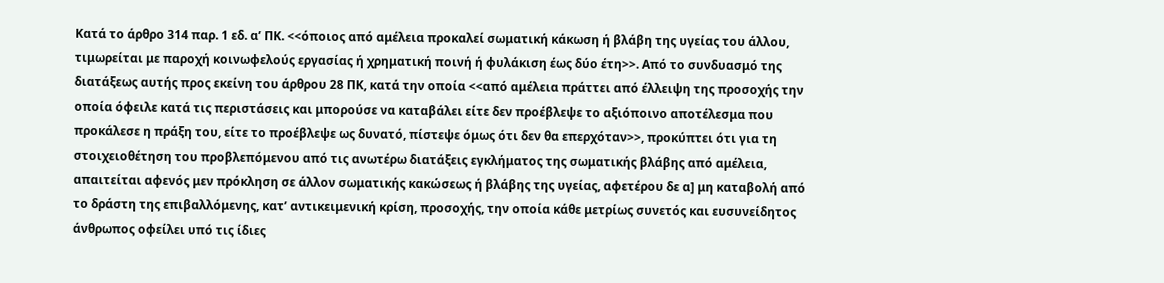Κατά το άρθρο 314 παρ. 1 εδ. α’ ΠΚ. <<όποιος από αμέλεια προκαλεί σωματική κάκωση ή βλάβη της υγείας του άλλου, τιμωρείται με παροχή κοινωφελούς εργασίας ή χρηματική ποινή ή φυλάκιση έως δύο έτη>>. Από το συνδυασμό της διατάξεως αυτής προς εκείνη του άρθρου 28 ΠΚ, κατά την οποία <<από αμέλεια πράττει από έλλειψη της προσοχής την οποία όφειλε κατά τις περιστάσεις και μπορούσε να καταβάλει είτε δεν προέβλεψε το αξιόποινο αποτέλεσμα που προκάλεσε η πράξη του, είτε το προέβλεψε ως δυνατό, πίστεψε όμως ότι δεν θα επερχόταν>>, προκύπτει ότι για τη στοιχειοθέτηση του προβλεπόμενου από τις ανωτέρω διατάξεις εγκλήματος της σωματικής βλάβης από αμέλεια, απαιτείται αφενός μεν πρόκληση σε άλλον σωματικής κακώσεως ή βλάβης της υγείας, αφετέρου δε α] μη καταβολή από το δράστη της επιβαλλόμενης, κατ’ αντικειμενική κρίση, προσοχής, την οποία κάθε μετρίως συνετός και ευσυνείδητος άνθρωπος οφείλει υπό τις ίδιες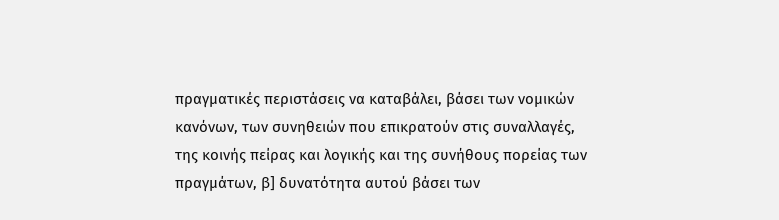πραγματικές περιστάσεις να καταβάλει, βάσει των νομικών κανόνων, των συνηθειών που επικρατούν στις συναλλαγές, της κοινής πείρας και λογικής και της συνήθους πορείας των πραγμάτων, β] δυνατότητα αυτού βάσει των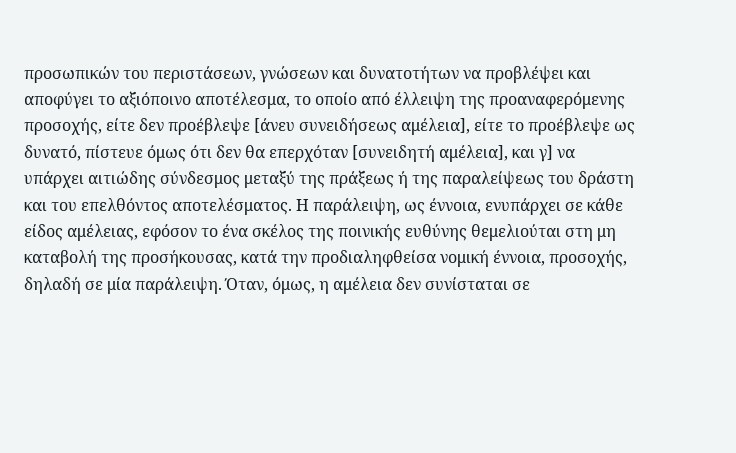προσωπικών του περιστάσεων, γνώσεων και δυνατοτήτων να προβλέψει και αποφύγει το αξιόποινο αποτέλεσμα, το οποίο από έλλειψη της προαναφερόμενης προσοχής, είτε δεν προέβλεψε [άνευ συνειδήσεως αμέλεια], είτε το προέβλεψε ως δυνατό, πίστευε όμως ότι δεν θα επερχόταν [συνειδητή αμέλεια], και γ] να υπάρχει αιτιώδης σύνδεσμος μεταξύ της πράξεως ή της παραλείψεως του δράστη και του επελθόντος αποτελέσματος. Η παράλειψη, ως έννοια, ενυπάρχει σε κάθε είδος αμέλειας, εφόσον το ένα σκέλος της ποινικής ευθύνης θεμελιούται στη μη καταβολή της προσήκουσας, κατά την προδιαληφθείσα νομική έννοια, προσοχής, δηλαδή σε μία παράλειψη. Όταν, όμως, η αμέλεια δεν συνίσταται σε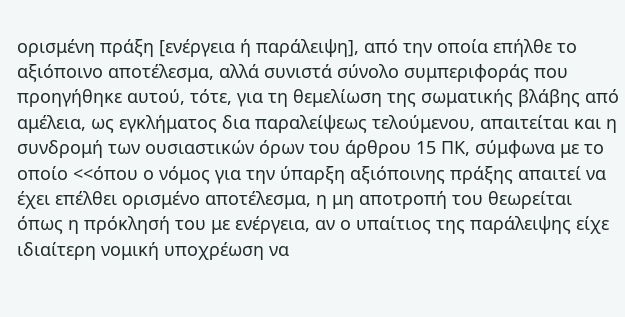ορισμένη πράξη [ενέργεια ή παράλειψη], από την οποία επήλθε το αξιόποινο αποτέλεσμα, αλλά συνιστά σύνολο συμπεριφοράς που προηγήθηκε αυτού, τότε, για τη θεμελίωση της σωματικής βλάβης από αμέλεια, ως εγκλήματος δια παραλείψεως τελούμενου, απαιτείται και η συνδρομή των ουσιαστικών όρων του άρθρου 15 ΠΚ, σύμφωνα με το οποίο <<όπου ο νόμος για την ύπαρξη αξιόποινης πράξης απαιτεί να έχει επέλθει ορισμένο αποτέλεσμα, η μη αποτροπή του θεωρείται όπως η πρόκλησή του με ενέργεια, αν ο υπαίτιος της παράλειψης είχε ιδιαίτερη νομική υποχρέωση να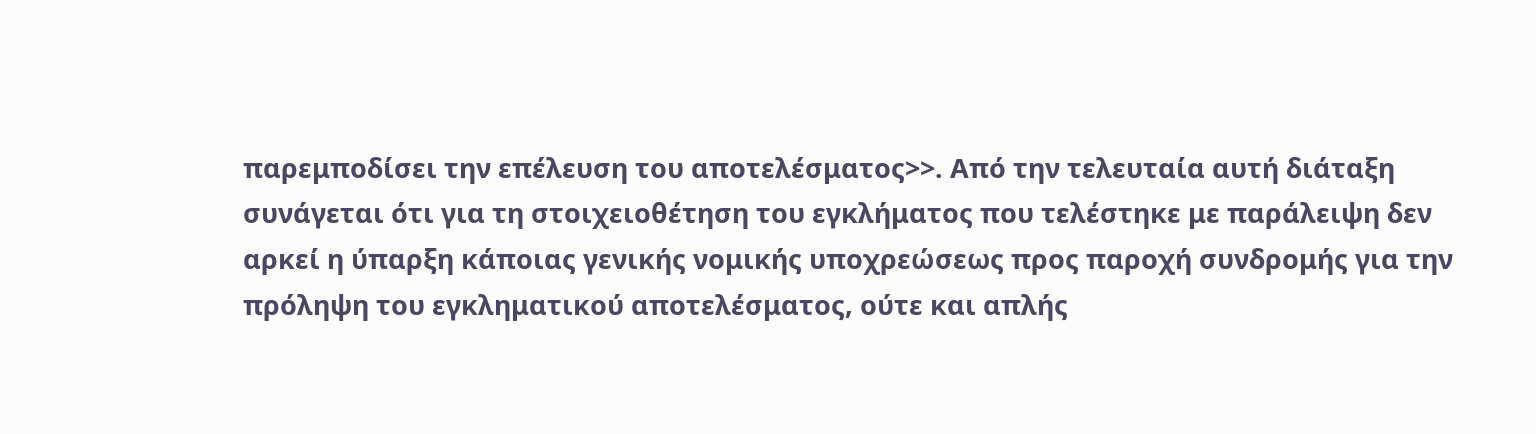παρεμποδίσει την επέλευση του αποτελέσματος>>. Από την τελευταία αυτή διάταξη συνάγεται ότι για τη στοιχειοθέτηση του εγκλήματος που τελέστηκε με παράλειψη δεν αρκεί η ύπαρξη κάποιας γενικής νομικής υποχρεώσεως προς παροχή συνδρομής για την πρόληψη του εγκληματικού αποτελέσματος, ούτε και απλής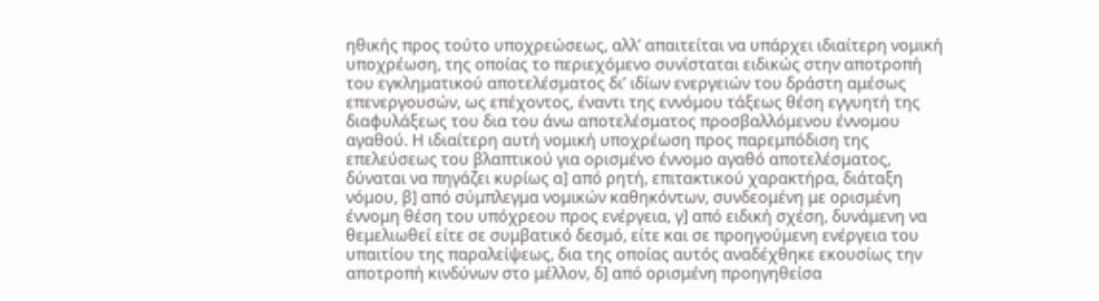ηθικής προς τούτο υποχρεώσεως, αλλ’ απαιτείται να υπάρχει ιδιαίτερη νομική υποχρέωση, της οποίας το περιεχόμενο συνίσταται ειδικώς στην αποτροπή του εγκληματικού αποτελέσματος δι’ ιδίων ενεργειών του δράστη αμέσως επενεργουσών, ως επέχοντος, έναντι της εννόμου τάξεως θέση εγγυητή της διαφυλάξεως του δια του άνω αποτελέσματος προσβαλλόμενου έννομου αγαθού. Η ιδιαίτερη αυτή νομική υποχρέωση προς παρεμπόδιση της επελεύσεως του βλαπτικού για ορισμένο έννομο αγαθό αποτελέσματος, δύναται να πηγάζει κυρίως α] από ρητή, επιτακτικού χαρακτήρα, διάταξη νόμου, β] από σύμπλεγμα νομικών καθηκόντων, συνδεομένη με ορισμένη έννομη θέση του υπόχρεου προς ενέργεια, γ] από ειδική σχέση, δυνάμενη να θεμελιωθεί είτε σε συμβατικό δεσμό, είτε και σε προηγούμενη ενέργεια του υπαιτίου της παραλείψεως, δια της οποίας αυτός αναδέχθηκε εκουσίως την αποτροπή κινδύνων στο μέλλον, δ] από ορισμένη προηγηθείσα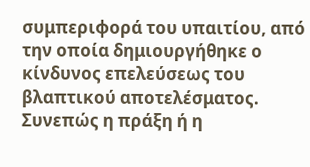συμπεριφορά του υπαιτίου, από την οποία δημιουργήθηκε ο κίνδυνος επελεύσεως του βλαπτικού αποτελέσματος.
Συνεπώς η πράξη ή η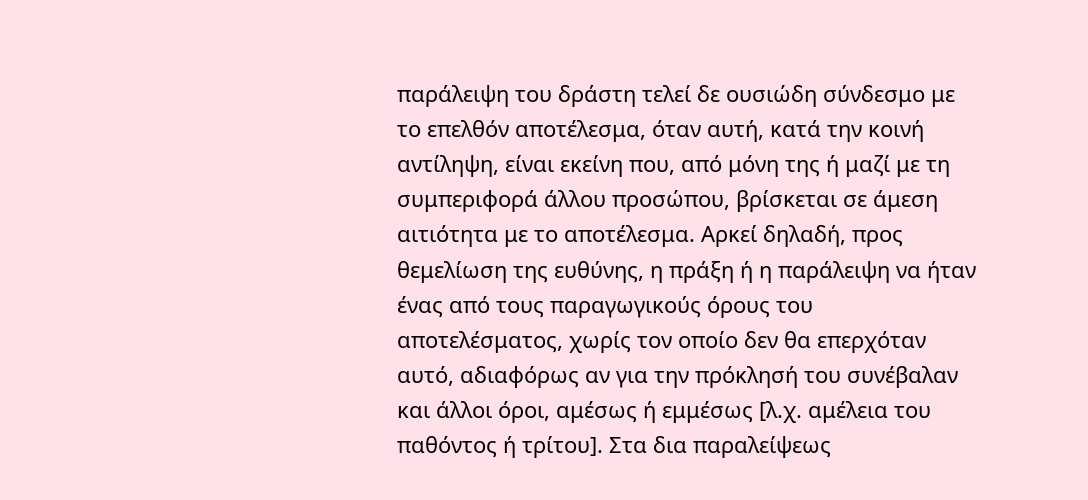παράλειψη του δράστη τελεί δε ουσιώδη σύνδεσμο με το επελθόν αποτέλεσμα, όταν αυτή, κατά την κοινή αντίληψη, είναι εκείνη που, από μόνη της ή μαζί με τη συμπεριφορά άλλου προσώπου, βρίσκεται σε άμεση αιτιότητα με το αποτέλεσμα. Αρκεί δηλαδή, προς θεμελίωση της ευθύνης, η πράξη ή η παράλειψη να ήταν ένας από τους παραγωγικούς όρους του αποτελέσματος, χωρίς τον οποίο δεν θα επερχόταν αυτό, αδιαφόρως αν για την πρόκλησή του συνέβαλαν και άλλοι όροι, αμέσως ή εμμέσως [λ.χ. αμέλεια του παθόντος ή τρίτου]. Στα δια παραλείψεως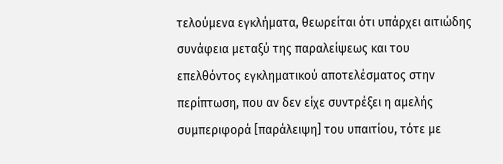τελούμενα εγκλήματα, θεωρείται ότι υπάρχει αιτιώδης συνάφεια μεταξύ της παραλείψεως και του επελθόντος εγκληματικού αποτελέσματος στην περίπτωση, που αν δεν είχε συντρέξει η αμελής συμπεριφορά [παράλειψη] του υπαιτίου, τότε με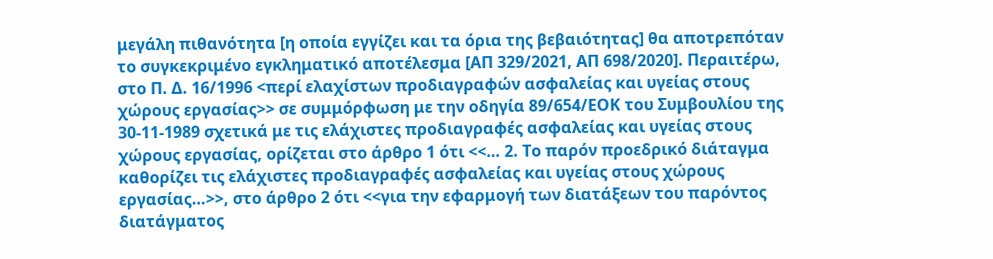μεγάλη πιθανότητα [η οποία εγγίζει και τα όρια της βεβαιότητας] θα αποτρεπόταν το συγκεκριμένο εγκληματικό αποτέλεσμα [ΑΠ 329/2021, ΑΠ 698/2020]. Περαιτέρω, στο Π. Δ. 16/1996 <περί ελαχίστων προδιαγραφών ασφαλείας και υγείας στους χώρους εργασίας>> σε συμμόρφωση με την οδηγία 89/654/ΕΟΚ του Συμβουλίου της 30-11-1989 σχετικά με τις ελάχιστες προδιαγραφές ασφαλείας και υγείας στους χώρους εργασίας, ορίζεται στο άρθρο 1 ότι <<… 2. Το παρόν προεδρικό διάταγμα καθορίζει τις ελάχιστες προδιαγραφές ασφαλείας και υγείας στους χώρους εργασίας…>>, στο άρθρο 2 ότι <<για την εφαρμογή των διατάξεων του παρόντος διατάγματος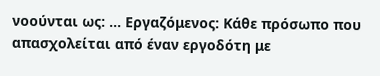νοούνται ως: … Εργαζόμενος: Κάθε πρόσωπο που απασχολείται από έναν εργοδότη με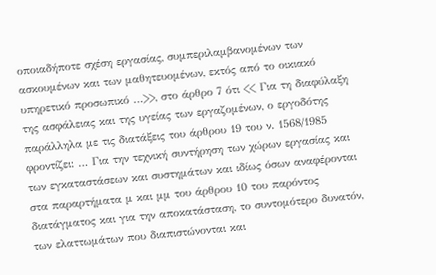οποιαδήποτε σχέση εργασίας, συμπεριλαμβανομένων των ασκουμένων και των μαθητευομένων, εκτός από το οικιακό υπηρετικό προσωπικό …>>, στο άρθρο 7 ότι << Για τη διαφύλαξη της ασφάλειας και της υγείας των εργαζομένων, ο εργοδότης παράλληλα με τις διατάξεις του άρθρου 19 του ν. 1568/1985 φροντίζει: … Για την τεχνική συντήρηση των χώρων εργασίας και των εγκαταστάσεων και συστημάτων και ιδίως όσων αναφέρονται στα παραρτήματα μ και μμ του άρθρου 10 του παρόντος διατάγματος και για την αποκατάσταση, το συντομότερο δυνατόν, των ελαττωμάτων που διαπιστώνονται και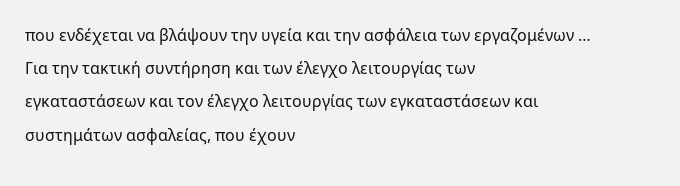που ενδέχεται να βλάψουν την υγεία και την ασφάλεια των εργαζομένων … Για την τακτική συντήρηση και των έλεγχο λειτουργίας των εγκαταστάσεων και τον έλεγχο λειτουργίας των εγκαταστάσεων και συστημάτων ασφαλείας, που έχουν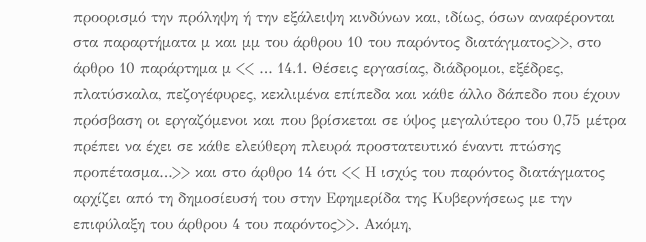προορισμό την πρόληψη ή την εξάλειψη κινδύνων και, ιδίως, όσων αναφέρονται στα παραρτήματα μ και μμ του άρθρου 10 του παρόντος διατάγματος>>, στο άρθρο 10 παράρτημα μ << … 14.1. Θέσεις εργασίας, διάδρομοι, εξέδρες, πλατύσκαλα, πεζογέφυρες, κεκλιμένα επίπεδα και κάθε άλλο δάπεδο που έχουν πρόσβαση οι εργαζόμενοι και που βρίσκεται σε ύψος μεγαλύτερο του 0,75 μέτρα πρέπει να έχει σε κάθε ελεύθερη πλευρά προστατευτικό έναντι πτώσης προπέτασμα…>> και στο άρθρο 14 ότι << Η ισχύς του παρόντος διατάγματος αρχίζει από τη δημοσίευσή του στην Εφημερίδα της Κυβερνήσεως με την επιφύλαξη του άρθρου 4 του παρόντος>>. Ακόμη,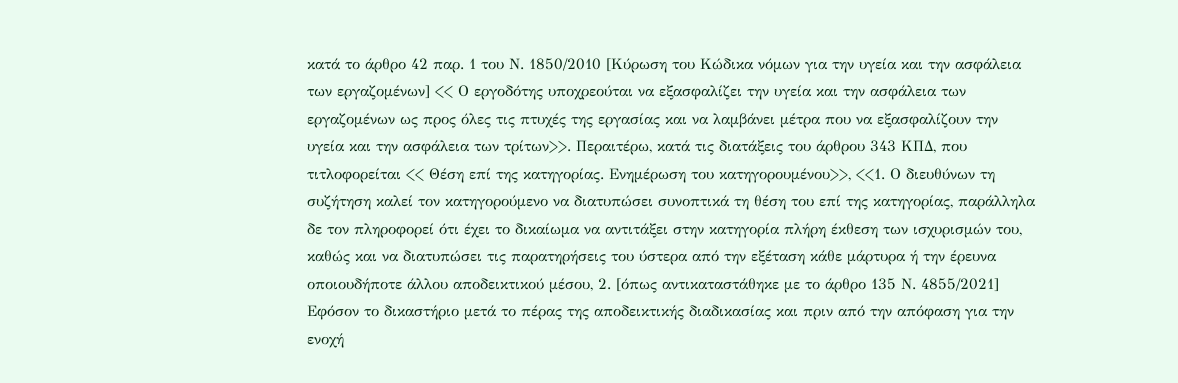κατά το άρθρο 42 παρ. 1 του Ν. 1850/2010 [Κύρωση του Κώδικα νόμων για την υγεία και την ασφάλεια των εργαζομένων] << Ο εργοδότης υποχρεούται να εξασφαλίζει την υγεία και την ασφάλεια των εργαζομένων ως προς όλες τις πτυχές της εργασίας και να λαμβάνει μέτρα που να εξασφαλίζουν την υγεία και την ασφάλεια των τρίτων>>. Περαιτέρω, κατά τις διατάξεις του άρθρου 343 ΚΠΔ, που τιτλοφορείται << Θέση επί της κατηγορίας. Ενημέρωση του κατηγορουμένου>>, <<1. Ο διευθύνων τη συζήτηση καλεί τον κατηγορούμενο να διατυπώσει συνοπτικά τη θέση του επί της κατηγορίας, παράλληλα δε τον πληροφορεί ότι έχει το δικαίωμα να αντιτάξει στην κατηγορία πλήρη έκθεση των ισχυρισμών του, καθώς και να διατυπώσει τις παρατηρήσεις του ύστερα από την εξέταση κάθε μάρτυρα ή την έρευνα οποιουδήποτε άλλου αποδεικτικού μέσου, 2. [όπως αντικαταστάθηκε με το άρθρο 135 Ν. 4855/2021] Εφόσον το δικαστήριο μετά το πέρας της αποδεικτικής διαδικασίας και πριν από την απόφαση για την ενοχή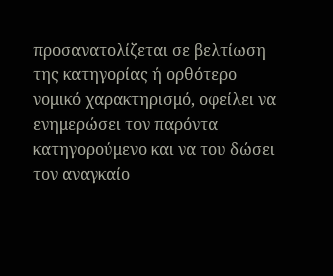προσανατολίζεται σε βελτίωση της κατηγορίας ή ορθότερο νομικό χαρακτηρισμό, οφείλει να ενημερώσει τον παρόντα κατηγορούμενο και να του δώσει τον αναγκαίο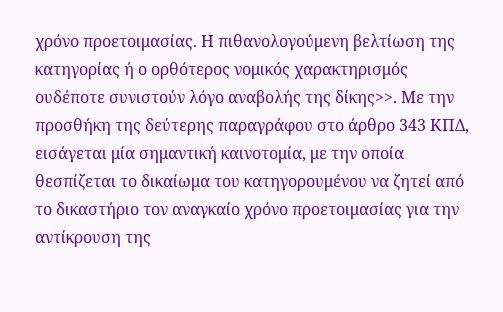χρόνο προετοιμασίας. Η πιθανολογούμενη βελτίωση της κατηγορίας ή ο ορθότερος νομικός χαρακτηρισμός ουδέποτε συνιστούν λόγο αναβολής της δίκης>>. Με την προσθήκη της δεύτερης παραγράφου στο άρθρο 343 ΚΠΔ, εισάγεται μία σημαντική καινοτομία, με την οποία θεσπίζεται το δικαίωμα του κατηγορουμένου να ζητεί από το δικαστήριο τον αναγκαίο χρόνο προετοιμασίας για την αντίκρουση της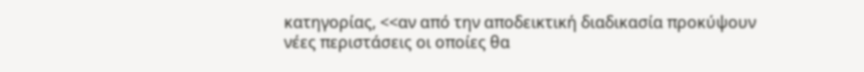κατηγορίας, <<αν από την αποδεικτική διαδικασία προκύψουν νέες περιστάσεις οι οποίες θα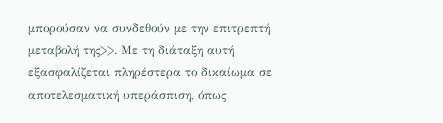μπορούσαν να συνδεθούν με την επιτρεπτή μεταβολή της>>. Με τη διάταξη αυτή εξασφαλίζεται πληρέστερα το δικαίωμα σε αποτελεσματική υπεράσπιση, όπως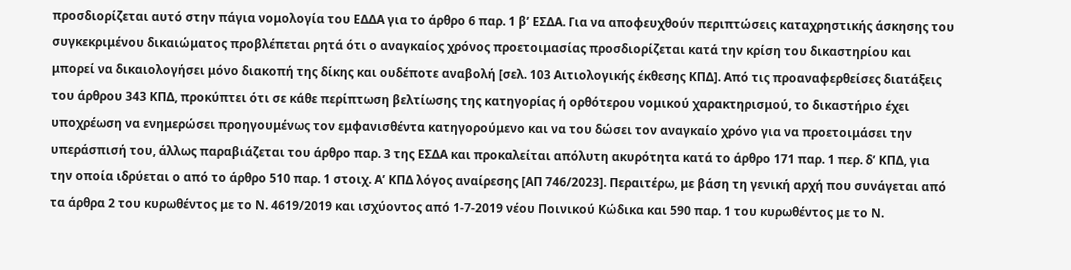προσδιορίζεται αυτό στην πάγια νομολογία του ΕΔΔΑ για το άρθρο 6 παρ. 1 β’ ΕΣΔΑ. Για να αποφευχθούν περιπτώσεις καταχρηστικής άσκησης του συγκεκριμένου δικαιώματος προβλέπεται ρητά ότι ο αναγκαίος χρόνος προετοιμασίας προσδιορίζεται κατά την κρίση του δικαστηρίου και μπορεί να δικαιολογήσει μόνο διακοπή της δίκης και ουδέποτε αναβολή [σελ. 103 Αιτιολογικής έκθεσης ΚΠΔ]. Από τις προαναφερθείσες διατάξεις του άρθρου 343 ΚΠΔ, προκύπτει ότι σε κάθε περίπτωση βελτίωσης της κατηγορίας ή ορθότερου νομικού χαρακτηρισμού, το δικαστήριο έχει υποχρέωση να ενημερώσει προηγουμένως τον εμφανισθέντα κατηγορούμενο και να του δώσει τον αναγκαίο χρόνο για να προετοιμάσει την υπεράσπισή του, άλλως παραβιάζεται του άρθρο παρ. 3 της ΕΣΔΑ και προκαλείται απόλυτη ακυρότητα κατά το άρθρο 171 παρ. 1 περ. δ’ ΚΠΔ, για την οποία ιδρύεται ο από το άρθρο 510 παρ. 1 στοιχ. Α’ ΚΠΔ λόγος αναίρεσης [ΑΠ 746/2023]. Περαιτέρω, με βάση τη γενική αρχή που συνάγεται από τα άρθρα 2 του κυρωθέντος με το Ν. 4619/2019 και ισχύοντος από 1-7-2019 νέου Ποινικού Κώδικα και 590 παρ. 1 του κυρωθέντος με το Ν.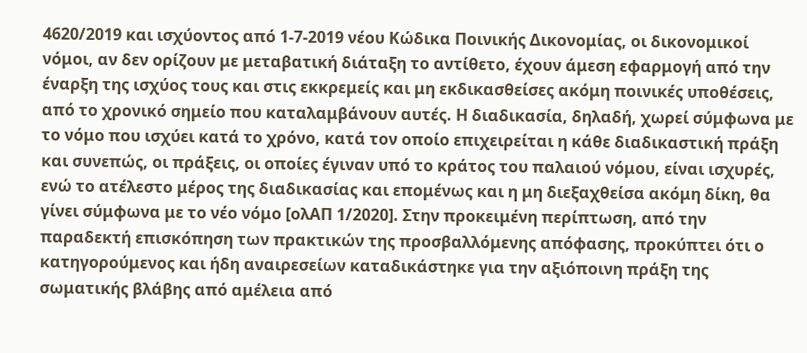4620/2019 και ισχύοντος από 1-7-2019 νέου Κώδικα Ποινικής Δικονομίας, οι δικονομικοί νόμοι, αν δεν ορίζουν με μεταβατική διάταξη το αντίθετο, έχουν άμεση εφαρμογή από την έναρξη της ισχύος τους και στις εκκρεμείς και μη εκδικασθείσες ακόμη ποινικές υποθέσεις, από το χρονικό σημείο που καταλαμβάνουν αυτές. Η διαδικασία, δηλαδή, χωρεί σύμφωνα με το νόμο που ισχύει κατά το χρόνο, κατά τον οποίο επιχειρείται η κάθε διαδικαστική πράξη και συνεπώς, οι πράξεις, οι οποίες έγιναν υπό το κράτος του παλαιού νόμου, είναι ισχυρές, ενώ το ατέλεστο μέρος της διαδικασίας και επομένως και η μη διεξαχθείσα ακόμη δίκη, θα γίνει σύμφωνα με το νέο νόμο [ολΑΠ 1/2020]. Στην προκειμένη περίπτωση, από την παραδεκτή επισκόπηση των πρακτικών της προσβαλλόμενης απόφασης, προκύπτει ότι ο κατηγορούμενος και ήδη αναιρεσείων καταδικάστηκε για την αξιόποινη πράξη της σωματικής βλάβης από αμέλεια από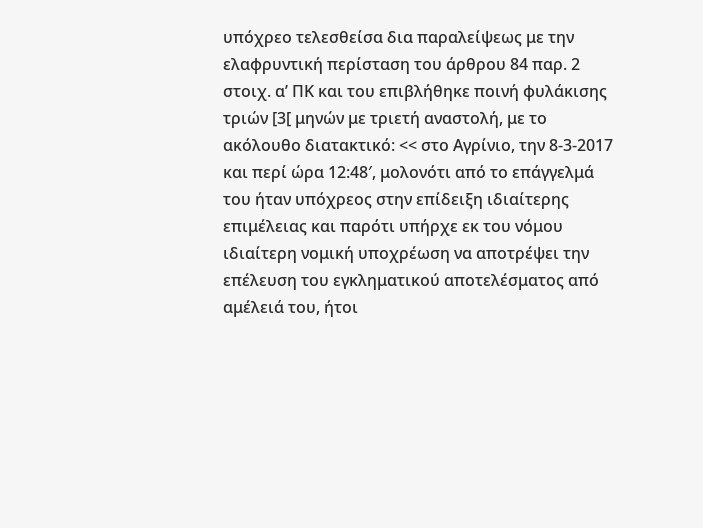υπόχρεο τελεσθείσα δια παραλείψεως με την ελαφρυντική περίσταση του άρθρου 84 παρ. 2 στοιχ. α’ ΠΚ και του επιβλήθηκε ποινή φυλάκισης τριών [3[ μηνών με τριετή αναστολή, με το ακόλουθο διατακτικό: << στο Αγρίνιο, την 8-3-2017 και περί ώρα 12:48′, μολονότι από το επάγγελμά του ήταν υπόχρεος στην επίδειξη ιδιαίτερης επιμέλειας και παρότι υπήρχε εκ του νόμου ιδιαίτερη νομική υποχρέωση να αποτρέψει την επέλευση του εγκληματικού αποτελέσματος από αμέλειά του, ήτοι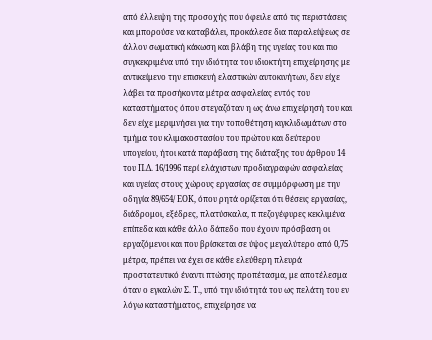από έλλειψη της προσοχής που όφειλε από τις περιστάσεις και μπορούσε να καταβάλει, προκάλεσε δια παραλείψεως σε άλλον σωματική κάκωση και βλάβη της υγείας του και πιο συγκεκριμένα υπό την ιδιότητα του ιδιοκτήτη επιχείρησης με αντικείμενο την επισκευή ελαστικών αυτοκινήτων, δεν είχε λάβει τα προσήκοντα μέτρα ασφαλείας εντός του καταστήματος όπου στεγαζόταν η ως άνω επιχείρησή του και δεν είχε μεριμνήσει για την τοποθέτηση κιγκλιδωμάτων στο τμήμα του κλιμακοστασίου του πρώτου και δεύτερου υπογείου, ήτοι κατά παράβαση της διάταξης του άρθρου 14 του Π.Δ. 16/1996 περί ελάχιστων προδιαγραφών ασφαλείας και υγείας στους χώρους εργασίας σε συμμόρφωση με την οδηγία 89/654/ ΕΟΚ, όπου ρητά ορίζεται ότι θέσεις εργασίας, διάδρομοι, εξέδρες, πλατύσκαλα, π πεζογέφυρες κεκλιμένα επίπεδα και κάθε άλλο δάπεδο που έχουν πρόσβαση οι εργαζόμενοι και που βρίσκεται σε ύψος μεγαλύτερο από 0,75 μέτρα, πρέπει να έχει σε κάθε ελεύθερη πλευρά προστατευτικό έναντι πτώσης προπέτασμα, με αποτέλεσμα όταν ο εγκαλών Σ. Τ., υπό την ιδιότητά του ως πελάτη του εν λόγω καταστήματος, επιχείρησε να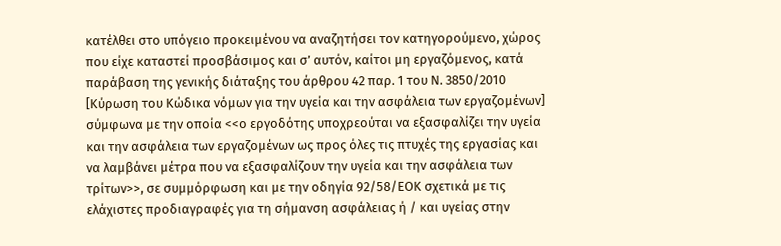κατέλθει στο υπόγειο προκειμένου να αναζητήσει τον κατηγορούμενο, χώρος που είχε καταστεί προσβάσιμος και σ’ αυτόν, καίτοι μη εργαζόμενος, κατά παράβαση της γενικής διάταξης του άρθρου 42 παρ. 1 του Ν. 3850/2010 [Κύρωση του Κώδικα νόμων για την υγεία και την ασφάλεια των εργαζομένων] σύμφωνα με την οποία <<ο εργοδότης υποχρεούται να εξασφαλίζει την υγεία και την ασφάλεια των εργαζομένων ως προς όλες τις πτυχές της εργασίας και να λαμβάνει μέτρα που να εξασφαλίζουν την υγεία και την ασφάλεια των τρίτων>>, σε συμμόρφωση και με την οδηγία 92/58/ΕΟΚ σχετικά με τις ελάχιστες προδιαγραφές για τη σήμανση ασφάλειας ή / και υγείας στην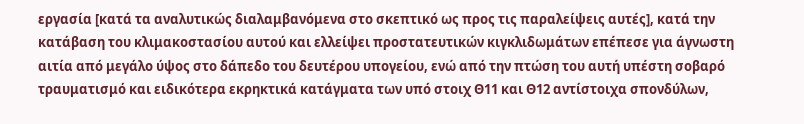εργασία [κατά τα αναλυτικώς διαλαμβανόμενα στο σκεπτικό ως προς τις παραλείψεις αυτές], κατά την κατάβαση του κλιμακοστασίου αυτού και ελλείψει προστατευτικών κιγκλιδωμάτων επέπεσε για άγνωστη αιτία από μεγάλο ύψος στο δάπεδο του δευτέρου υπογείου, ενώ από την πτώση του αυτή υπέστη σοβαρό τραυματισμό και ειδικότερα εκρηκτικά κατάγματα των υπό στοιχ Θ11 και Θ12 αντίστοιχα σπονδύλων,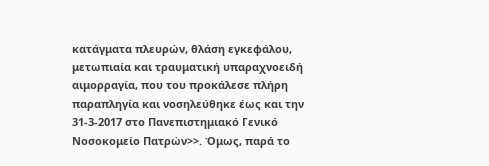κατάγματα πλευρών, θλάση εγκεφάλου, μετωπιαία και τραυματική υπαραχνοειδή αιμορραγία, που του προκάλεσε πλήρη παραπληγία και νοσηλεύθηκε έως και την 31-3-2017 στο Πανεπιστημιακό Γενικό Νοσοκομείο Πατρών>>. Όμως, παρά το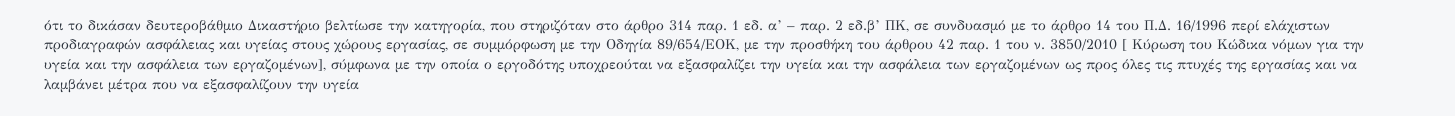ότι το δικάσαν δευτεροβάθμιο Δικαστήριο βελτίωσε την κατηγορία, που στηριζόταν στο άρθρο 314 παρ. 1 εδ. α’ – παρ. 2 εδ.β’ ΠΚ, σε συνδυασμό με το άρθρο 14 του Π.Δ. 16/1996 περί ελάχιστων προδιαγραφών ασφάλειας και υγείας στους χώρους εργασίας, σε συμμόρφωση με την Οδηγία 89/654/ΕΟΚ, με την προσθήκη του άρθρου 42 παρ. 1 του ν. 3850/2010 [ Κύρωση του Κώδικα νόμων για την υγεία και την ασφάλεια των εργαζομένων], σύμφωνα με την οποία ο εργοδότης υποχρεούται να εξασφαλίζει την υγεία και την ασφάλεια των εργαζομένων ως προς όλες τις πτυχές της εργασίας και να λαμβάνει μέτρα που να εξασφαλίζουν την υγεία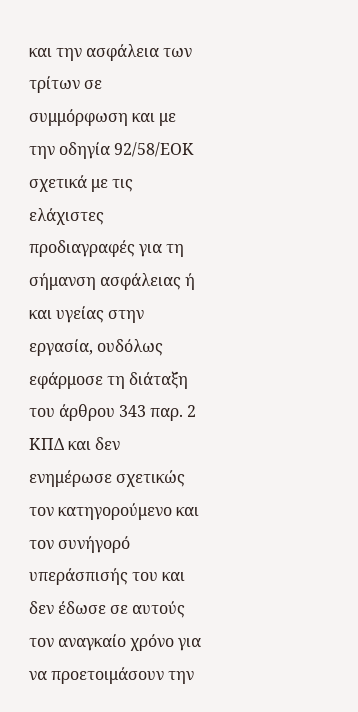και την ασφάλεια των τρίτων σε συμμόρφωση και με την οδηγία 92/58/ΕΟΚ σχετικά με τις ελάχιστες προδιαγραφές για τη σήμανση ασφάλειας ή και υγείας στην εργασία, ουδόλως εφάρμοσε τη διάταξη του άρθρου 343 παρ. 2 ΚΠΔ και δεν ενημέρωσε σχετικώς τον κατηγορούμενο και τον συνήγορό υπεράσπισής του και δεν έδωσε σε αυτούς τον αναγκαίο χρόνο για να προετοιμάσουν την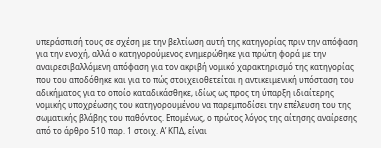υπεράσπισή τους σε σχέση με την βελτίωση αυτή της κατηγορίας πριν την απόφαση για την ενοχή, αλλά ο κατηγορούμενος ενημερώθηκε για πρώτη φορά με την αναιρεσιβαλλόμενη απόφαση για τον ακριβή νομικό χαρακτηρισμό της κατηγορίας που του αποδόθηκε και για το πώς στοιχειοθετείται η αντικειμενική υπόσταση του αδικήματος για το οποίο καταδικάσθηκε, ιδίως ως προς τη ύπαρξη ιδιαίτερης νομικής υποχρέωσης του κατηγορουμένου να παρεμποδίσει την επέλευση του της σωματικής βλάβης του παθόντος. Επομένως, ο πρώτος λόγος της αίτησης αναίρεσης από το άρθρο 510 παρ. 1 στοιχ. Α’ ΚΠΔ, είναι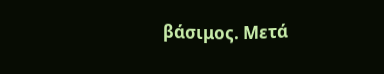βάσιμος. Μετά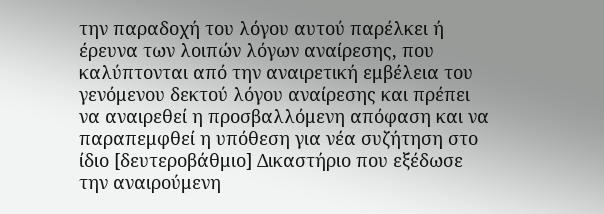την παραδοχή του λόγου αυτού παρέλκει ή έρευνα των λοιπών λόγων αναίρεσης, που καλύπτονται από την αναιρετική εμβέλεια του γενόμενου δεκτού λόγου αναίρεσης και πρέπει να αναιρεθεί η προσβαλλόμενη απόφαση και να παραπεμφθεί η υπόθεση για νέα συζήτηση στο ίδιο [δευτεροβάθμιο] Δικαστήριο που εξέδωσε την αναιρούμενη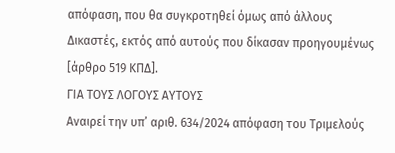απόφαση, που θα συγκροτηθεί όμως από άλλους Δικαστές, εκτός από αυτούς που δίκασαν προηγουμένως [άρθρο 519 ΚΠΔ].
ΓΙΑ ΤΟΥΣ ΛΟΓΟΥΣ ΑΥΤΟΥΣ
Αναιρεί την υπ’ αριθ. 634/2024 απόφαση του Τριμελούς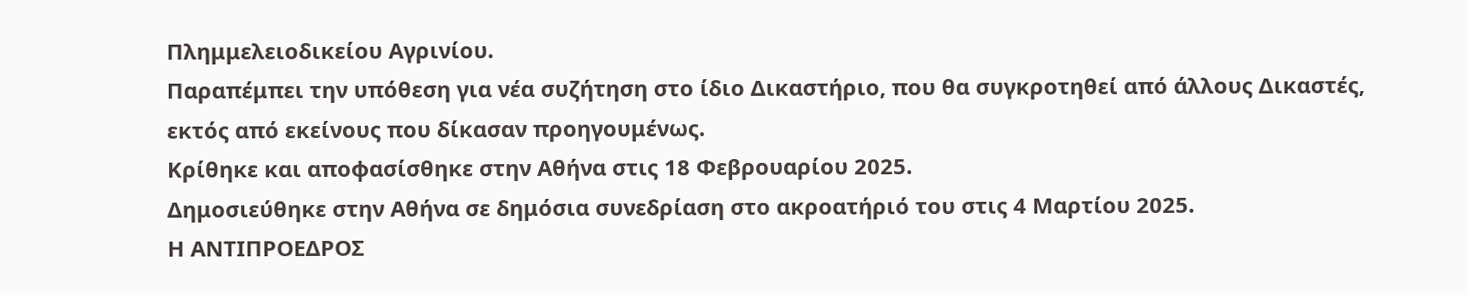Πλημμελειοδικείου Αγρινίου.
Παραπέμπει την υπόθεση για νέα συζήτηση στο ίδιο Δικαστήριο, που θα συγκροτηθεί από άλλους Δικαστές, εκτός από εκείνους που δίκασαν προηγουμένως.
Κρίθηκε και αποφασίσθηκε στην Αθήνα στις 18 Φεβρουαρίου 2025.
Δημοσιεύθηκε στην Αθήνα σε δημόσια συνεδρίαση στο ακροατήριό του στις 4 Μαρτίου 2025.
Η ΑΝΤΙΠΡΟΕΔΡΟΣ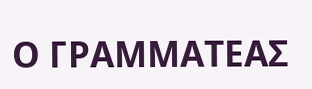Ο ΓΡΑΜΜΑΤΕΑΣ